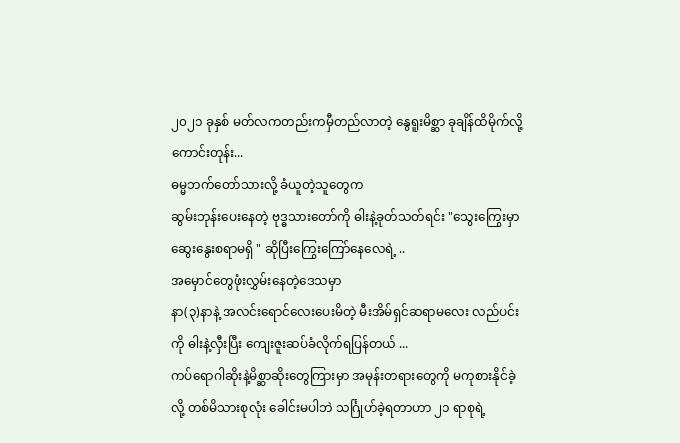၂၀၂၁ ခုနှစ် မတ်လကတည်းကမှီတည်လာတဲ့ နွေရူးမိစ္ဆာ ခုချိန်ထိမိုက်လို့ကောင်းတုန်း...
ဓမ္မဘက်တော်သားလို့ ခံယူတဲ့သူတွေက
ဆွမ်းဘုန်းပေးနေတဲ့ ဗုဒ္ဓသားတော်ကို ဓါးနဲ့ခုတ်သတ်ရင်း "သွေးကြွေးမှာ ဆွေးနွေးစရာမရှိ " ဆိုပြီးကြွေးကြော်နေလေရဲ့ ..
အမှောင်တွေဖုံးလွှမ်းနေတဲ့ဒေသမှာ
နာ(၃)နာနဲ့ အလင်းရောင်လေးပေးမိတဲ့ မီးအိမ်ရှင်ဆရာမလေး လည်ပင်းကို ဓါးနဲ့လှီးပြီး ကျေးဇူးဆပ်ခံလိုက်ရပြန်တယ် ...
ကပ်ရောဂါဆိုးနဲ့မိစ္ဆာဆိုးတွေကြားမှာ အမုန်းတရားတွေကို မကုစားနိုင်ခဲ့လို့ တစ်မိသားစုလုံး ခေါင်းမပါဘဲ သင်္ဂြုဟ်ခဲ့ရတာဟာ ၂၁ ရာစုရဲ့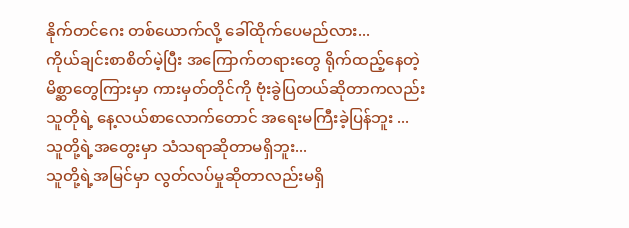နိုက်တင်ဂေး တစ်ယောက်လို့ ခေါ်ထိုက်ပေမည်လား...
ကိုယ်ချင်းစာစိတ်မဲ့ပြီး အကြောက်တရားတွေ ရိုက်ထည့်နေတဲ့ မိစ္ဆာတွေကြားမှာ ကားမှတ်တိုင်ကို ဗုံးခွဲပြတယ်ဆိုတာကလည်း သူတိုရဲ့ နေ့လယ်စာလောက်တောင် အရေးမကြီးခဲ့ပြန်ဘူး ...
သူတို့ရဲ့အတွေးမှာ သံသရာဆိုတာမရှိဘူး...
သူတို့ရဲ့အမြင်မှာ လွတ်လပ်မှုဆိုတာလည်းမရှိ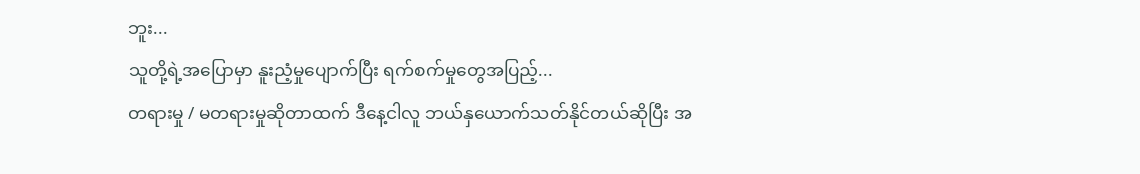ဘူး...
သူတို့ရဲ့အပြောမှာ နူးညံ့မှုပျောက်ပြီး ရက်စက်မှုတွေအပြည့်...
တရားမှု / မတရားမှုဆိုတာထက် ဒီနေ့ငါလူ ဘယ်နှယောက်သတ်နိုင်တယ်ဆိုပြီး အ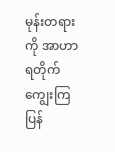မုန်းတရားကို အာဟာရတိုက် ကျွေးကြပြန်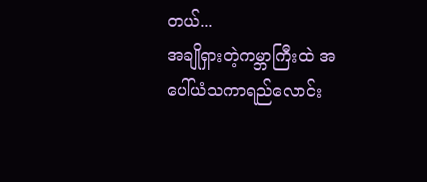တယ်...
အချိုရှားတဲ့ကမ္ဘာကြီးထဲ အပေါ်ယံသကာရည်လောင်း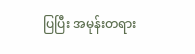ပြပြီး အမုန်းတရား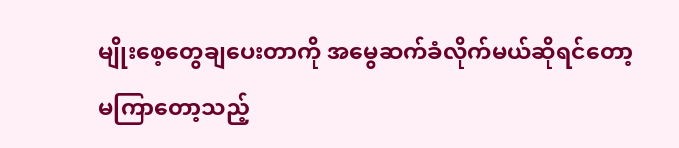မျိုးစေ့တွေချပေးတာကို အမွေဆက်ခံလိုက်မယ်ဆိုရင်တော့ မကြာတော့သည့်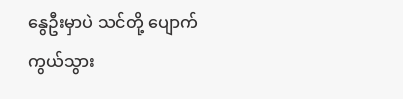နွေဦးမှာပဲ သင်တို့ ပျောက်ကွယ်သွား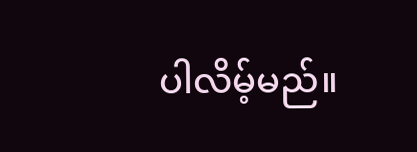ပါလိမ့်မည်။